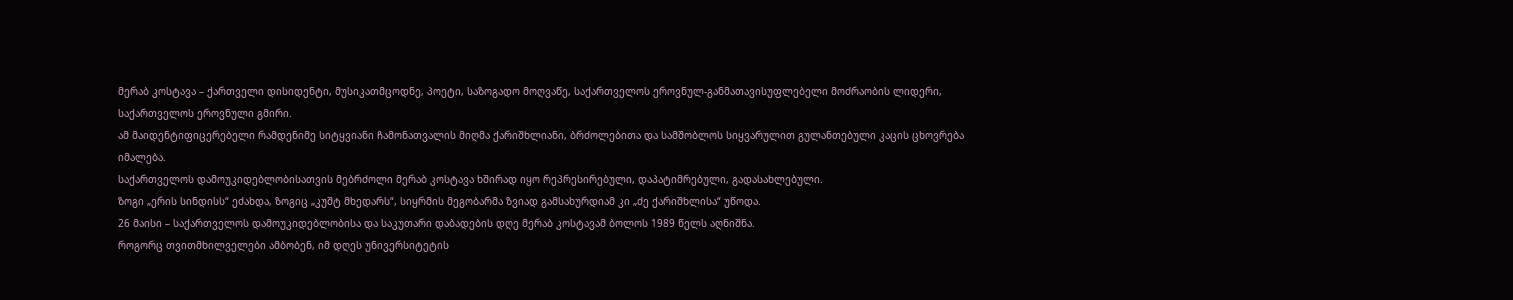მერაბ კოსტავა – ქართველი დისიდენტი, მუსიკათმცოდნე, პოეტი, საზოგადო მოღვაწე, საქართველოს ეროვნულ-განმათავისუფლებელი მოძრაობის ლიდერი, საქართველოს ეროვნული გმირი.
ამ მაიდენტიფიცერებელი რამდენიმე სიტყვიანი ჩამონათვალის მიღმა ქარიშხლიანი, ბრძოლებითა და სამშობლოს სიყვარულით გულანთებული კაცის ცხოვრება იმალება.
საქართველოს დამოუკიდებლობისათვის მებრძოლი მერაბ კოსტავა ხშირად იყო რეპრესირებული, დაპატიმრებული, გადასახლებული.
ზოგი „ერის სინდისს“ ეძახდა, ზოგიც „კუშტ მხედარს“, სიყრმის მეგობარმა ზვიად გამსახურდიამ კი „ძე ქარიშხლისა“ უწოდა.
26 მაისი – საქართველოს დამოუკიდებლობისა და საკუთარი დაბადების დღე მერაბ კოსტავამ ბოლოს 1989 წელს აღნიშნა.
როგორც თვითმხილველები ამბობენ, იმ დღეს უნივერსიტეტის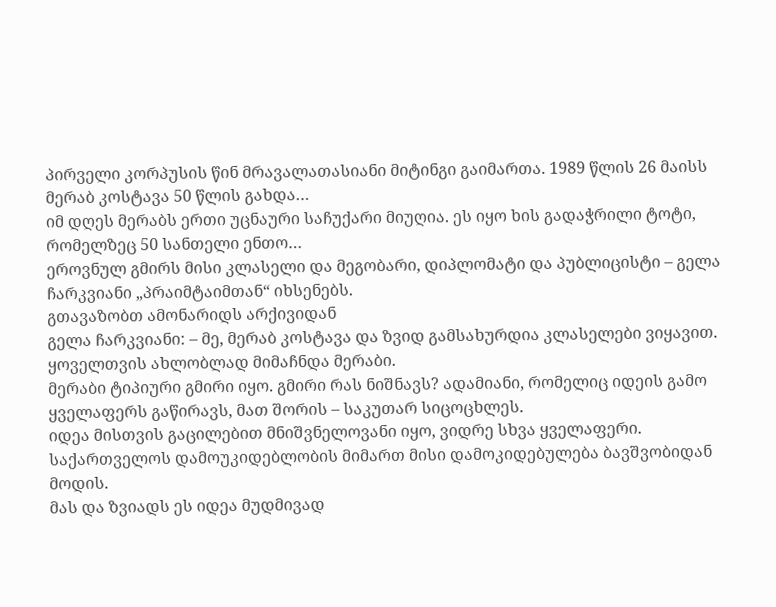პირველი კორპუსის წინ მრავალათასიანი მიტინგი გაიმართა. 1989 წლის 26 მაისს მერაბ კოსტავა 50 წლის გახდა…
იმ დღეს მერაბს ერთი უცნაური საჩუქარი მიუღია. ეს იყო ხის გადაჭრილი ტოტი, რომელზეც 50 სანთელი ენთო…
ეროვნულ გმირს მისი კლასელი და მეგობარი, დიპლომატი და პუბლიცისტი – გელა ჩარკვიანი „პრაიმტაიმთან“ იხსენებს.
გთავაზობთ ამონარიდს არქივიდან
გელა ჩარკვიანი: – მე, მერაბ კოსტავა და ზვიდ გამსახურდია კლასელები ვიყავით. ყოველთვის ახლობლად მიმაჩნდა მერაბი.
მერაბი ტიპიური გმირი იყო. გმირი რას ნიშნავს? ადამიანი, რომელიც იდეის გამო ყველაფერს გაწირავს, მათ შორის – საკუთარ სიცოცხლეს.
იდეა მისთვის გაცილებით მნიშვნელოვანი იყო, ვიდრე სხვა ყველაფერი. საქართველოს დამოუკიდებლობის მიმართ მისი დამოკიდებულება ბავშვობიდან მოდის.
მას და ზვიადს ეს იდეა მუდმივად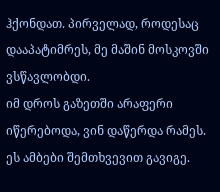ჰქონდათ. პირველად, როდესაც დააპატიმრეს, მე მაშინ მოსკოვში ვსწავლობდი.
იმ დროს გაზეთში არაფერი იწერებოდა, ვინ დაწერდა რამეს. ეს ამბები შემთხვევით გავიგე.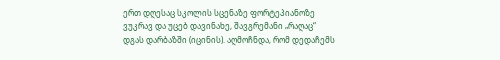ერთ დღესაც სკოლის სცენაზე ფორტეპიანოზე ვუკრავ და უცებ დავინახე, შავგრემანი „რაღაც“ დგას დარბაზში (იცინის). აღმოჩნდა, რომ დედაჩემს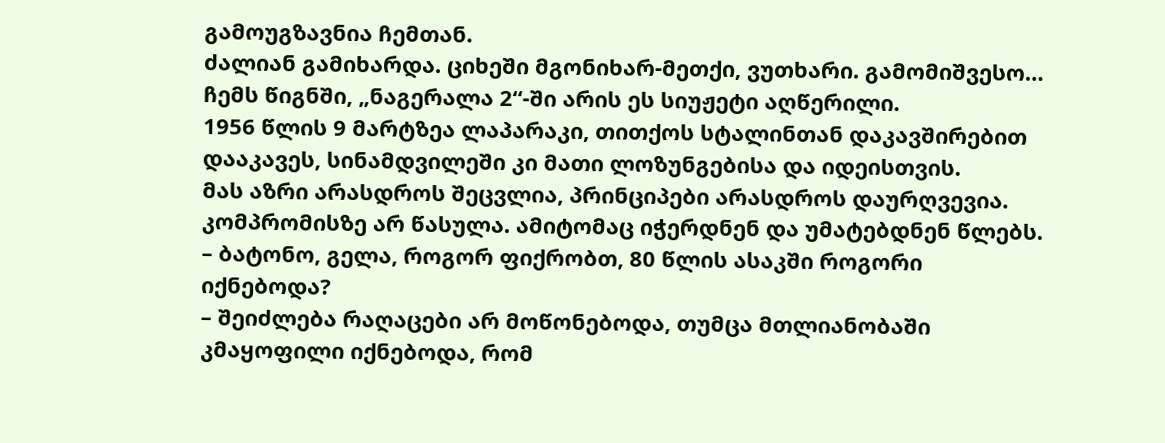გამოუგზავნია ჩემთან.
ძალიან გამიხარდა. ციხეში მგონიხარ-მეთქი, ვუთხარი. გამომიშვესო… ჩემს წიგნში, „ნაგერალა 2“-ში არის ეს სიუჟეტი აღწერილი.
1956 წლის 9 მარტზეა ლაპარაკი, თითქოს სტალინთან დაკავშირებით დააკავეს, სინამდვილეში კი მათი ლოზუნგებისა და იდეისთვის.
მას აზრი არასდროს შეცვლია, პრინციპები არასდროს დაურღვევია. კომპრომისზე არ წასულა. ამიტომაც იჭერდნენ და უმატებდნენ წლებს.
– ბატონო, გელა, როგორ ფიქრობთ, 80 წლის ასაკში როგორი იქნებოდა?
– შეიძლება რაღაცები არ მოწონებოდა, თუმცა მთლიანობაში კმაყოფილი იქნებოდა, რომ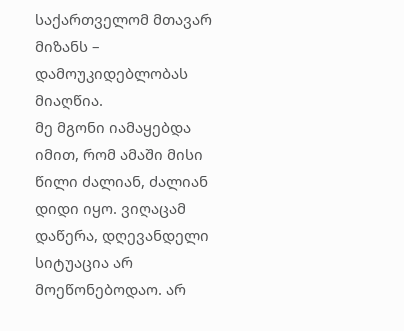საქართველომ მთავარ მიზანს – დამოუკიდებლობას მიაღწია.
მე მგონი იამაყებდა იმით, რომ ამაში მისი წილი ძალიან, ძალიან დიდი იყო. ვიღაცამ დაწერა, დღევანდელი სიტუაცია არ მოეწონებოდაო. არ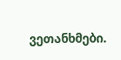ვეთანხმები.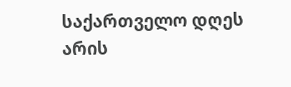საქართველო დღეს არის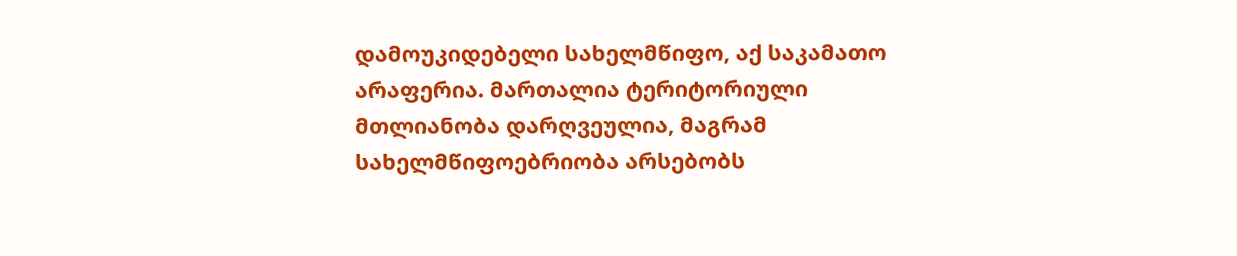დამოუკიდებელი სახელმწიფო, აქ საკამათო არაფერია. მართალია ტერიტორიული მთლიანობა დარღვეულია, მაგრამ სახელმწიფოებრიობა არსებობს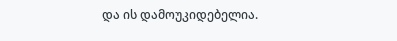და ის დამოუკიდებელია.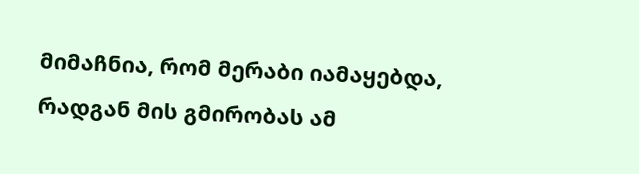მიმაჩნია, რომ მერაბი იამაყებდა, რადგან მის გმირობას ამ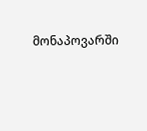მონაპოვარში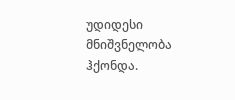უდიდესი მნიშვნელობა ჰქონდა.